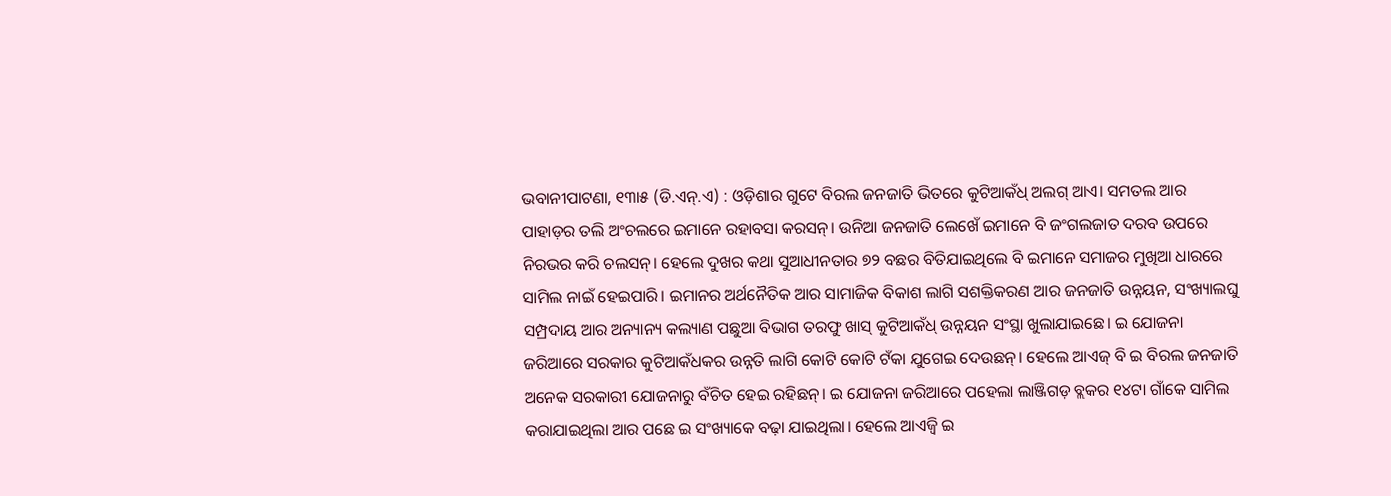ଭବାନୀପାଟଣା, ୧୩ା୫ (ଡି.ଏନ୍.ଏ) : ଓଡ଼ିଶାର ଗୁଟେ ବିରଲ ଜନଜାତି ଭିତରେ କୁଟିଆକଁଧ୍ ଅଲଗ୍ ଆଏ। ସମତଲ ଆର ପାହାଡ଼ର ତଲି ଅଂଚଲରେ ଇମାନେ ରହାବସା କରସନ୍। ଉନିଆ ଜନଜାତି ଲେଖେଁ ଇମାନେ ବି ଜଂଗଲଜାତ ଦରବ ଉପରେ ନିରଭର କରି ଚଲସନ୍। ହେଲେ ଦୁଖର କଥା ସୁଆଧୀନତାର ୭୨ ବଛର ବିତିଯାଇଥିଲେ ବି ଇମାନେ ସମାଜର ମୁଖିଆ ଧାରରେ ସାମିଲ ନାଇଁ ହେଇପାରି। ଇମାନର ଅର୍ଥନୈତିକ ଆର ସାମାଜିକ ବିକାଶ ଲାଗି ସଶକ୍ତିକରଣ ଆର ଜନଜାତି ଉନ୍ନୟନ, ସଂଖ୍ୟାଲଘୁ ସମ୍ପ୍ରଦାୟ ଆର ଅନ୍ୟାନ୍ୟ କଲ୍ୟାଣ ପଛୁଆ ବିଭାଗ ତରଫୁ ଖାସ୍ କୁଟିଆକଁଧ୍ ଉନ୍ନୟନ ସଂସ୍ଥା ଖୁଲାଯାଇଛେ। ଇ ଯୋଜନା ଜରିଆରେ ସରକାର କୁଟିଆକଁଧକର ଉନ୍ନତି ଲାଗି କୋଟି କୋଟି ଟଁକା ଯୁଗେଇ ଦେଉଛନ୍। ହେଲେ ଆଏଜ୍ ବି ଇ ବିରଲ ଜନଜାତି ଅନେକ ସରକାରୀ ଯୋଜନାରୁ ବଁଚିତ ହେଇ ରହିଛନ୍। ଇ ଯୋଜନା ଜରିଆରେ ପହେଲା ଲାଞ୍ଜିଗଡ଼ ବ୍ଲକର ୧୪ଟା ଗାଁକେ ସାମିଲ କରାଯାଇଥିଲା ଆର ପଛେ ଇ ସଂଖ୍ୟାକେ ବଢ଼ା ଯାଇଥିଲା। ହେଲେ ଆଏଜ୍ବି ଇ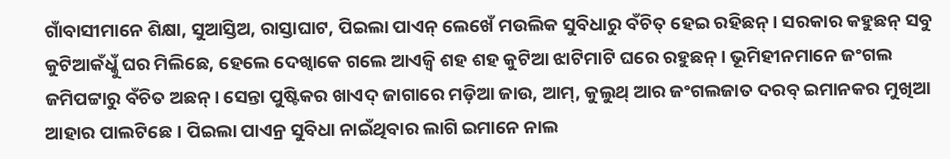ଗାଁବାସୀମାନେ ଶିକ୍ଷା, ସୁଆସ୍ତିଅ, ରାସ୍ତାଘାଟ, ପିଇଲା ପାଏନ୍ ଲେଖେଁ ମଉଲିକ ସୁବିଧାରୁ ବଁଚିତ୍ ହେଇ ରହିଛନ୍। ସରକାର କହୁଛନ୍ ସବୁ କୁଟିଆକଁଧ୍କୁଁ ଘର ମିଲିଛେ, ହେଲେ ଦେଖ୍ବାକେ ଗଲେ ଆଏଜ୍ବି ଶହ ଶହ କୁଟିଆ ଝାଟିମାଟି ଘରେ ରହୁଛନ୍। ଭୂମିହୀନମାନେ ଜଂଗଲ ଜମିପଟ୍ଟାରୁ ବଁଚିତ ଅଛନ୍। ସେନ୍ତା ପୁଷ୍ଟିକର ଖାଏଦ୍ ଜାଗାରେ ମଡ଼ିଆ ଜାଉ, ଆମ୍, କୁଲୁଥ୍ ଆର ଜଂଗଲଜାତ ଦରବ୍ ଇମାନକର ମୁଖିଆ ଆହାର ପାଲଟିଛେ। ପିଇଲା ପାଏନ୍ର ସୁବିଧା ନାଇଁଥିବାର ଲାଗି ଇମାନେ ନାଲ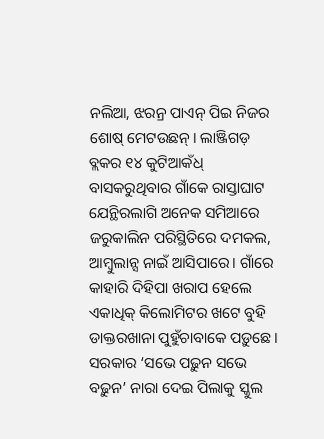ନଲିଆ, ଝରନ୍ର ପାଏନ୍ ପିଇ ନିଜର ଶୋଷ୍ ମେଟଉଛନ୍। ଲାଞ୍ଜିଗଡ଼ ବ୍ଲକର ୧୪ କୁଟିଆକଁଧ୍ ବାସକରୁଥିବାର ଗାଁକେ ରାସ୍ତାଘାଟ ଯେନ୍ଥିରଲାଗି ଅନେକ ସମିଆରେ ଜରୁକାଲିନ ପରିସ୍ଥିତିରେ ଦମକଲ, ଆମ୍ବୁଲାନ୍ସ ନାଇଁ ଆସିପାରେ। ଗାଁରେ କାହାରି ଦିହିପା ଖରାପ ହେଲେ ଏକାଧିକ୍ କିଲୋମିଟର ଖଟେ ବୁହି ଡାକ୍ତରଖାନା ପୁହୁଁଚାବାକେ ପଡ଼ୁଛେ। ସରକାର ‘ସଭେ ପଢ଼ୁନ ସଭେ ବଢ଼ୁନ’ ନାରା ଦେଇ ପିଲାକୁ ସ୍କୁଲ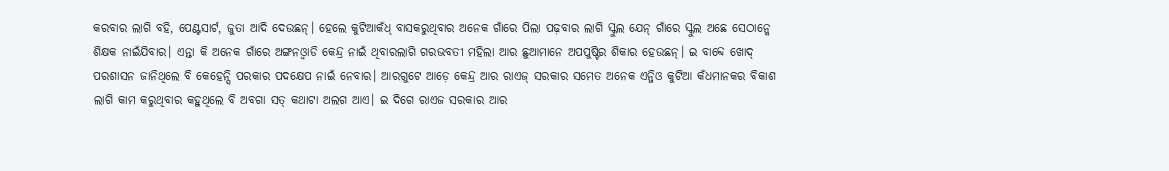କରବାର ଲାଗି ବହି, ପେଣ୍ଟସାର୍ଟ, ଜୁତା ଆଦି ଦେଉଛନ୍। ହେଲେ କୁଟିଆକଁଧ୍ ବାସକରୁଥିବାର ଅନେକ ଗାଁରେ ପିଲା ପଢ଼ବାର ଲାଗି ସ୍କୁଲ ଯେନ୍ ଗାଁରେ ସ୍କୁଲ ଅଛେ ସେଠାନ୍କେ ଶିକ୍ଷକ ନାଇଁଯିବାର। ଏନ୍ତା କି ଅନେକ ଗାଁରେ ଅଙ୍ଗନଓ୍ବାଡି କେନ୍ଦ୍ର ନାଇଁ ଥିବାରଲାଗି ଗରଭବତୀ ମହିଲା ଆର ଛୁଆମାନେ ଅପପୁଷ୍ଟିର ଶିକାର ହେଉଛନ୍। ଇ ବାବ୍ଦେ ଖୋଦ୍ ପରଶାସନ ଜାନିଥିଲେ ବି କେହେନ୍ସି ପରକାର ପଦକ୍ଷେପ ନାଇଁ ନେବାର। ଆରଗୁଟେ ଆଡ଼େ କେନ୍ଦ୍ର ଆର ରାଏଜ୍ ସରକାର ସମେତ ଅନେକ ଏନ୍ଜିଓ କୁଟିଆ କଁଧମାନକର ବିକାଶ ଲାଗି କାମ କରୁଥିବାର କହୁଥିଲେ ବି ଅବଗା ସତ୍ କଥାଟା ଅଲଗ ଆଏ। ଇ ଦିଗେ ରାଏଜ ସରକାର ଆର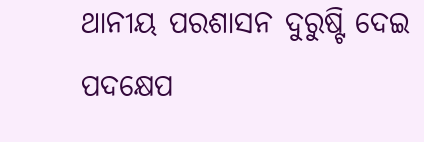ଥାନୀୟ ପରଶାସନ ଦୁରୁଷ୍ଟି ଦେଇ ପଦକ୍ଷେପ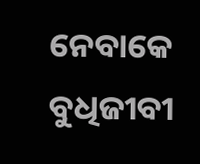ନେବାକେ ବୁଧିଜୀବୀ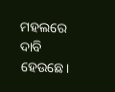ମହଲରେ ଦାବି ହେଉଛେ।